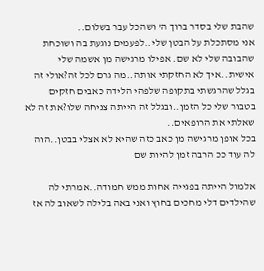שהבת שלי בסדר ברוך ה' ושהכל עבר בשלום..
אני מסתכלת על הבטן שלי..לפעמים נוגעת בה ושוכחת שהבובה שלי לא שם. אפילו מרגישה מן אשמה שלי אישית..איך לא החזקתי אותה..מה גרם לכל זה?אולי זה בגלל שהרגשתי בתקופה שלפהי הלידה כאבים חזקים בטבור שלי כל הזמן..ובגלל זה הייתה צניחה שלו?את זה לא שאלתי את הרופאים..
בכל אופן מרגישה מן כאב כזה שהיא לא אצלי בבטן..הוה לה עוד ככ הרבה זמן להיות שם

אלמול הייתה בפגייה אחות ממש חמודה..אמרתי לה שהילדים דלי מחכים בחוץ ואני באה בלילה לשאוב לה אז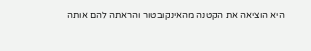היא הוציאה את הקטנה מהאינקובטור והראתה להם אותה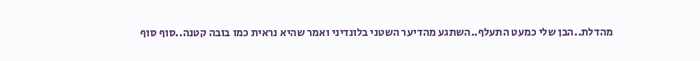מהדלת..הבן שלי כמעט התעלף..השתגע מהדיער השטני בלונדיני ואמר שהיא נראית כמו בובה קטנה..סוף סוף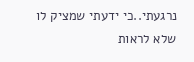נרגעתי..כי ידעתי שמציק לו שלא לראות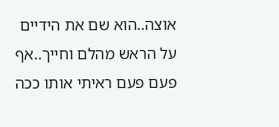אוצה..הוא שם את הידיים על הראש מהלם וחייך..אף פעם פעם ראיתי אותו ככה